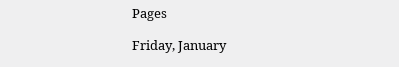Pages

Friday, January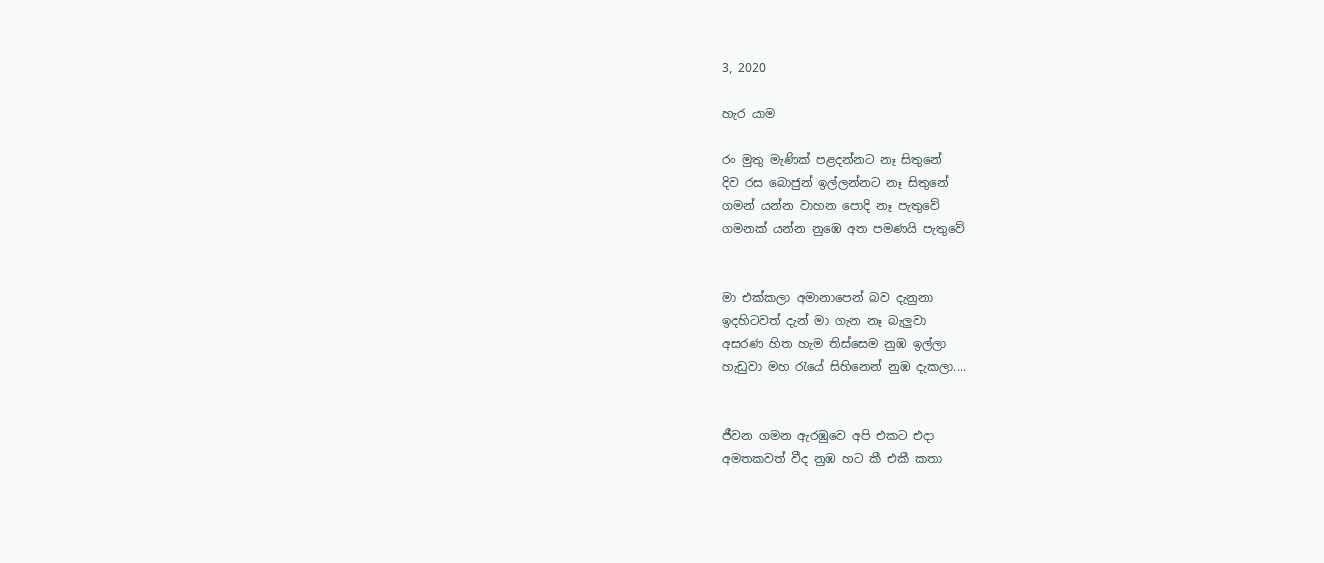3, 2020

හැර යාම

රං මුතු මැණික් පළදන්නට නෑ සිතුනේ
දිව රස බොජුන් ඉල්ලන්නට නෑ සිතුනේ
ගමන් යන්න වාහන පොදි නෑ පැතුවේ
ගමනක් යන්න නුඹෙ අත පමණයි පැතුවේ


මා එක්කලා අමානාපෙන් බව දැනුනා
ඉදහිටවත් දැන් මා ගැන නෑ බැලුවා
අසරණ හිත හැම තිස්සෙම නුඹ ඉල්ලා
හැඩුවා මහ රැයේ සිහිනෙන් නුඹ දැකලා....


ජීවන ගමන ඇරඹුවෙ අපි එකට එදා
අමතකවත් වීද නුඹ හට කී එකී කතා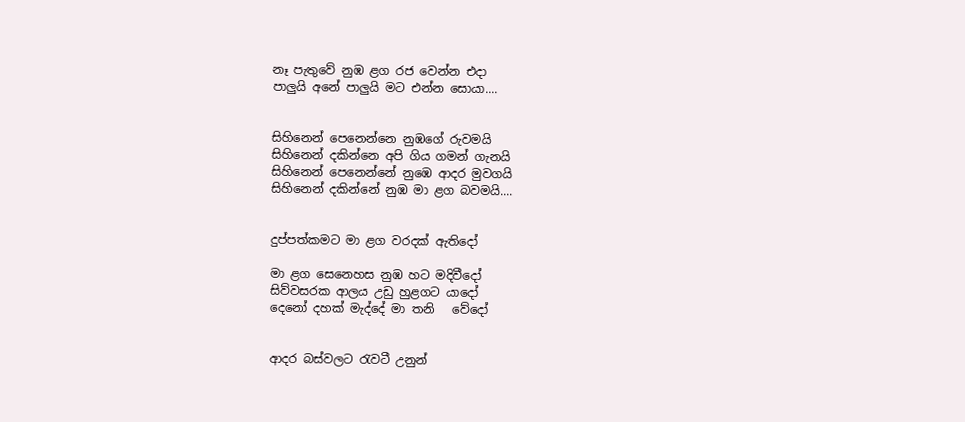නෑ පැතුවේ නුඹ ළග රජ වෙන්න එදා
පාලුයි අනේ පාලුයි මට එන්න සොයා....


සිහිනෙන් පෙනෙන්නෙ නුඹගේ රුවමයි
සිහිනෙන් දකින්නෙ අපි ගිය ගමන් ගැනයි
සිහිනෙන් පෙනෙන්නේ නුඹෙ ආදර මුවගයි
සිහිනෙන් දකින්නේ නුඹ මා ළග බවමයි....


දුප්පත්කමට මා ළග වරදක් ඇතිදෝ

මා ළග සෙනෙහස නුඹ හට මදිවීදෝ
සිව්වසරක ආලය උඩු හුළගට යාදෝ
දෙනෝ දහක් මැද්දේ මා තනි   වේදෝ


ආදර බස්වලට රැවටී උනුන්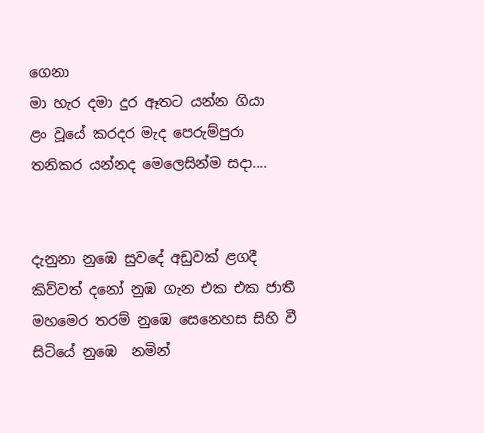ගෙනා
මා හැර දමා දුර ඈතට යන්න ගියා
ළං වූයේ කරදර මැද පෙරුම්පුරා
තනිකර යන්නද මෙලෙසින්ම සදා....


දැනුනා නුඹෙ සුවදේ අඩුවක් ළගදී
කිව්වත් දනෝ නුඹ ගැන එක එක ජාතී
මහමෙර තරම් නුඹෙ සෙනෙහස සිහි වී
සිටියේ නුඹෙ  නමින්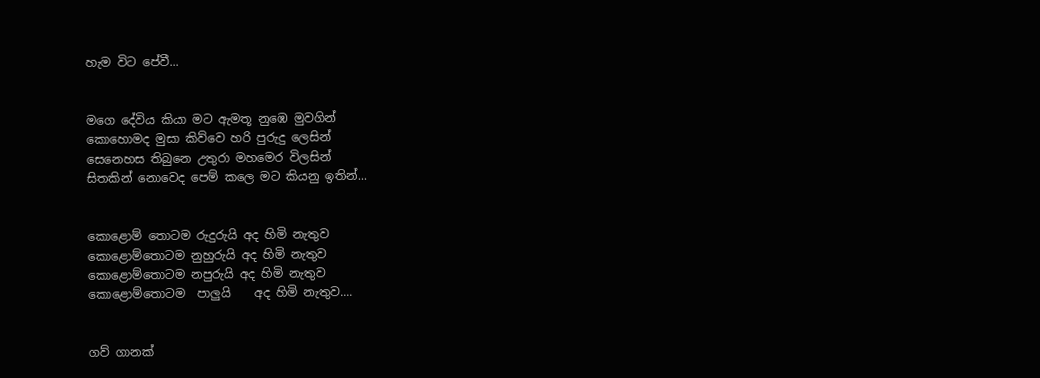හැම විට පේවී...


මගෙ දේවිය කියා මට ඇමතූ නුඹෙ මුවගින්
කොහොමද මුසා කිව්වෙ හරි පුරුදු ලෙසින්
සෙනෙහස තිබුනෙ උතුරා මහමෙර විලසින්
සිතකින් නොවෙද පෙම් කලෙ මට කියනු ඉතින්...


කොළොම් තොටම රුදුරුයි අද හිමි නැතුව
කොළොම්තොටම නුහුරුයි අද හිමි නැතුව
කොළොම්තොටම නපුරුයි අද හිමි නැතුව
කොළොම්තොටම  පාලුයි    අද හිමි නැතුව....


ගව් ගානක්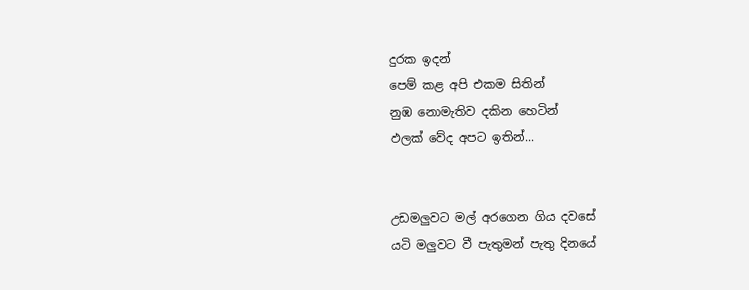දුරක ඉදන්
පෙම් කළ අපි එකම සිතින්
නුඹ නොමැතිව දකින හෙටින්
ඵලක් වේද අපට ඉතින්...


උඩමලුවට මල් අරගෙන ගිය දවසේ
යටි මලුවට වී පැතුමන් පැතු දිනයේ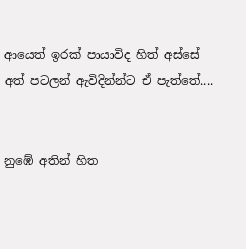ආයෙත් ඉරක් පායාවිද හිත් අස්සේ
අත් පටලන් ඇවිදින්න්ට ඒ පැත්තේ....


නුඹේ අතින් හිත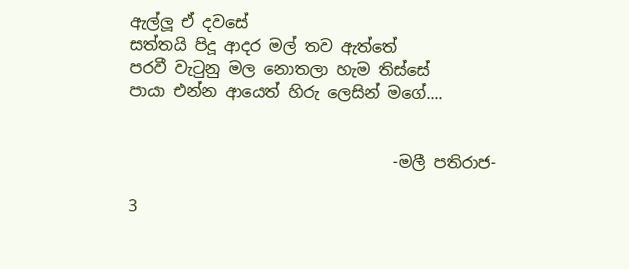ඇල්ලූ ඒ දවසේ
සත්තයි පිදූ ආදර මල් තව ඇත්තේ
පරවී වැටුනු මල නොතලා හැම තිස්සේ
පායා එන්න ආයෙත් හිරු ලෙසින් මගේ....


                                 -මලී පතිරාජ-

3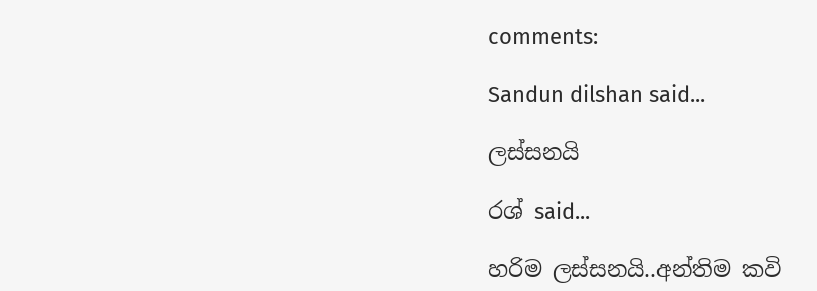comments:

Sandun dilshan said...

ලස්සනයි

රශ් said...

හරිම ලස්සනයි..අන්තිම කවි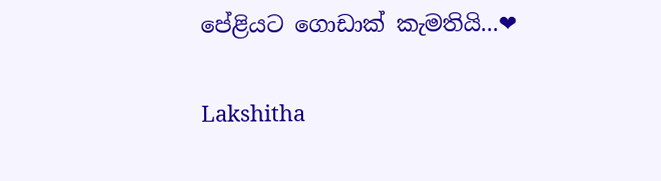පේළියට ගොඩාක් කැමතියි...❤

Lakshitha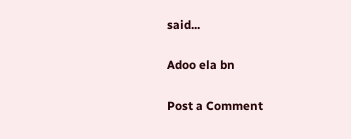said...

Adoo ela bn

Post a Comment